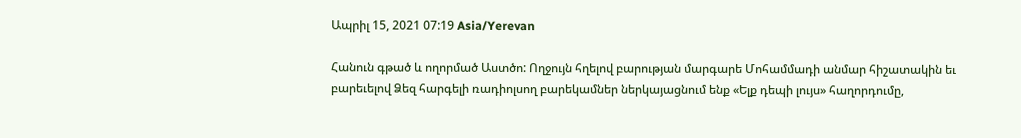Ապրիլ 15, 2021 07:19 Asia/Yerevan

Հանուն գթած և ողորմած Աստծո: Ողջույն հղելով բարության մարգարե Մոհամմադի անմար հիշատակին եւ բարեւելով Ձեզ հարգելի ռադիոլսող բարեկամներ ներկայացնում ենք «Ելք դեպի լույս» հաղորդումը,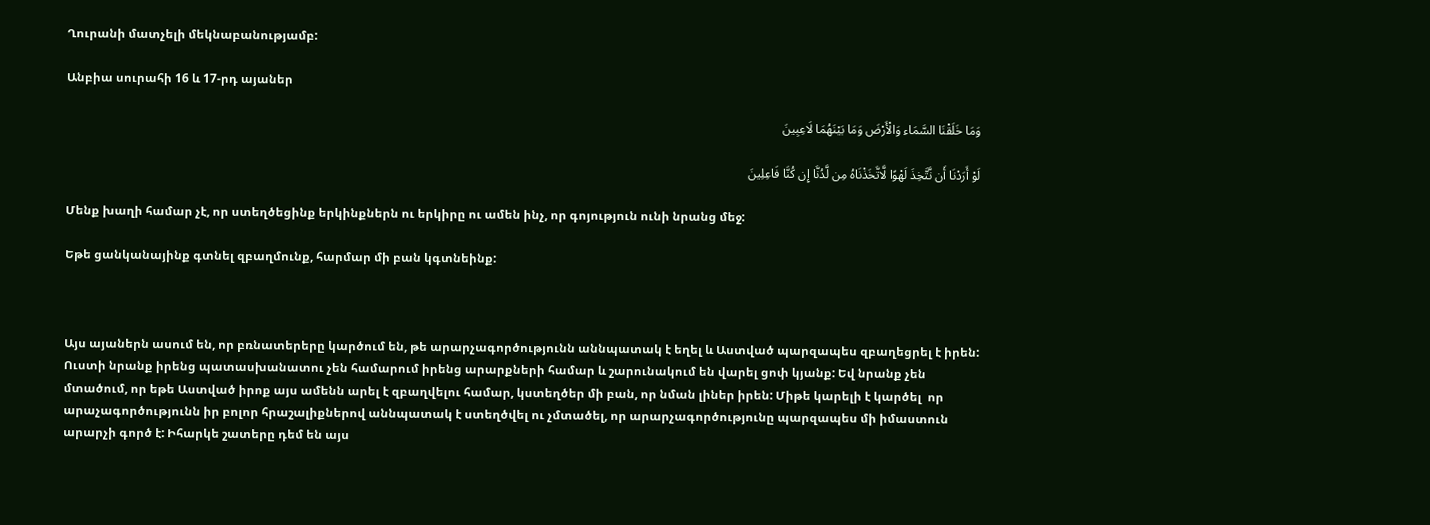Ղուրանի մատչելի մեկնաբանությամբ:

Անբիա սուրահի 16 և 17-րդ այաներ

وَمَا خَلَقْنَا السَّمَاء وَالْأَرْضَ وَمَا بَیْنَهُمَا لَاعِبِینَ

لَوْ أَرَدْنَا أَن نَّتَّخِذَ لَهْوًا لَّاتَّخَذْنَاهُ مِن لَّدُنَّا إِن کُنَّا فَاعِلِینَ

Մենք խաղի համար չէ, որ ստեղծեցինք երկինքներն ու երկիրը ու ամեն ինչ, որ գոյություն ունի նրանց մեջ:

Եթե ցանկանայինք գտնել զբաղմունք, հարմար մի բան կգտնեինք:



Այս այաներն ասում են, որ բռնատերերը կարծում են, թե արարչագործությունն աննպատակ է եղել և Աստված պարզապես զբաղեցրել է իրեն: Ուստի նրանք իրենց պատասխանատու չեն համարում իրենց արարքների համար և շարունակում են վարել ցոփ կյանք: Եվ նրանք չեն մտածում, որ եթե Աստված իրոք այս ամենն արել է զբաղվելու համար, կստեղծեր մի բան, որ նման լիներ իրեն: Միթե կարելի է կարծել  որ արաչագործությունն իր բոլոր հրաշալիքներով աննպատակ է ստեղծվել ու չմտածել, որ արարչագործությունը պարզապես մի իմաստուն արարչի գործ է: Իհարկե շատերը դեմ են այս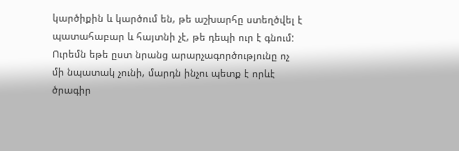կարծիքին և կարծում են, թե աշխարհը ստեղծվել է պատահաբար և հայտնի չէ, թե դեպի ուր է գնում: Ուրեմն եթե ըստ նրանց արարչագործությունը ոչ մի նպատակ չունի, մարդն ինչու պետք է որևէ ծրագիր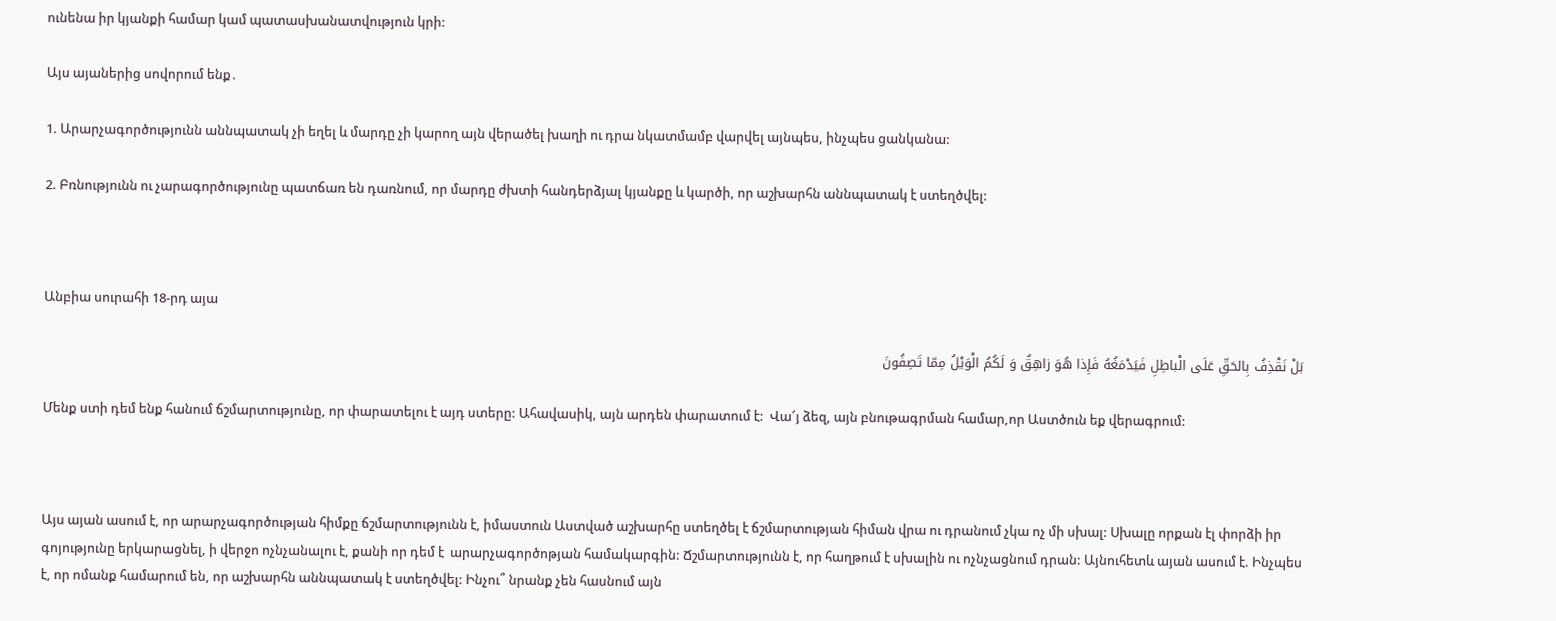ունենա իր կյանքի համար կամ պատասխանատվություն կրի:

Այս այաներից սովորում ենք․

1. Արարչագործությունն աննպատակ չի եղել և մարդը չի կարող այն վերածել խաղի ու դրա նկատմամբ վարվել այնպես, ինչպես ցանկանա:

2. Բռնությունն ու չարագործությունը պատճառ են դառնում, որ մարդը ժխտի հանդերձյալ կյանքը և կարծի, որ աշխարհն աննպատակ է ստեղծվել:



Անբիա սուրահի 18-րդ այա

بَلْ نَقْذِفُ بِالحَقِّ عَلَی الْباطِلِ فَیَدْمَغُهُ فَإِذا هُوَ زاهِقٌ وَ لَکُمُ الْوَیْلُ مِمّا تَصِفُونَ

Մենք ստի դեմ ենք հանում ճշմարտությունը, որ փարատելու է այդ ստերը: Ահավասիկ, այն արդեն փարատում է:  Վա՜յ ձեզ, այն բնութագրման համար,որ Աստծուն եք վերագրում:



Այս այան ասում է, որ արարչագործության հիմքը ճշմարտությունն է, իմաստուն Աստված աշխարհը ստեղծել է ճշմարտության հիման վրա ու դրանում չկա ոչ մի սխալ: Սխալը որքան էլ փորձի իր գոյությունը երկարացնել, ի վերջո ոչնչանալու է, քանի որ դեմ է  արարչագործոթյան համակարգին: Ճշմարտությունն է, որ հաղթում է սխալին ու ոչնչացնում դրան: Այնուհետև այան ասում է. Ինչպես է, որ ոմանք համարում են, որ աշխարհն աննպատակ է ստեղծվել: Ինչու՞ նրանք չեն հասնում այն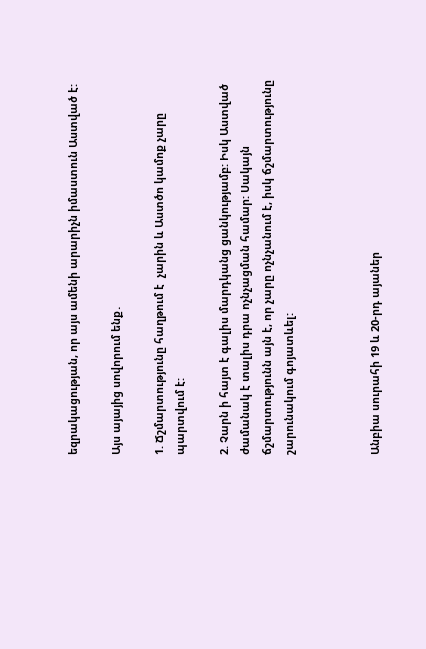եզրակացության, որ այս ամենի արարիչն իմաստուն Աստված է:

Այս այայից սովորում ենք․

1. Ճշմարտությունը հաղթում է  չարին և Աստծո կամոք չարը պարտվում է:

2. Չարն ի հայտ է գալիս մարդկանց ցանկությամբ: Իսկ Աստված ժամանակ է տալիս դրա ոչնչացման համար: Սակայն ճշմարտությունն այն է, որ չարը ոչնչանում է, իսկ ճշմարտությունը շարունակում գոյատևել:



Անբիա սուրահի 19 և 20-րդ այաներ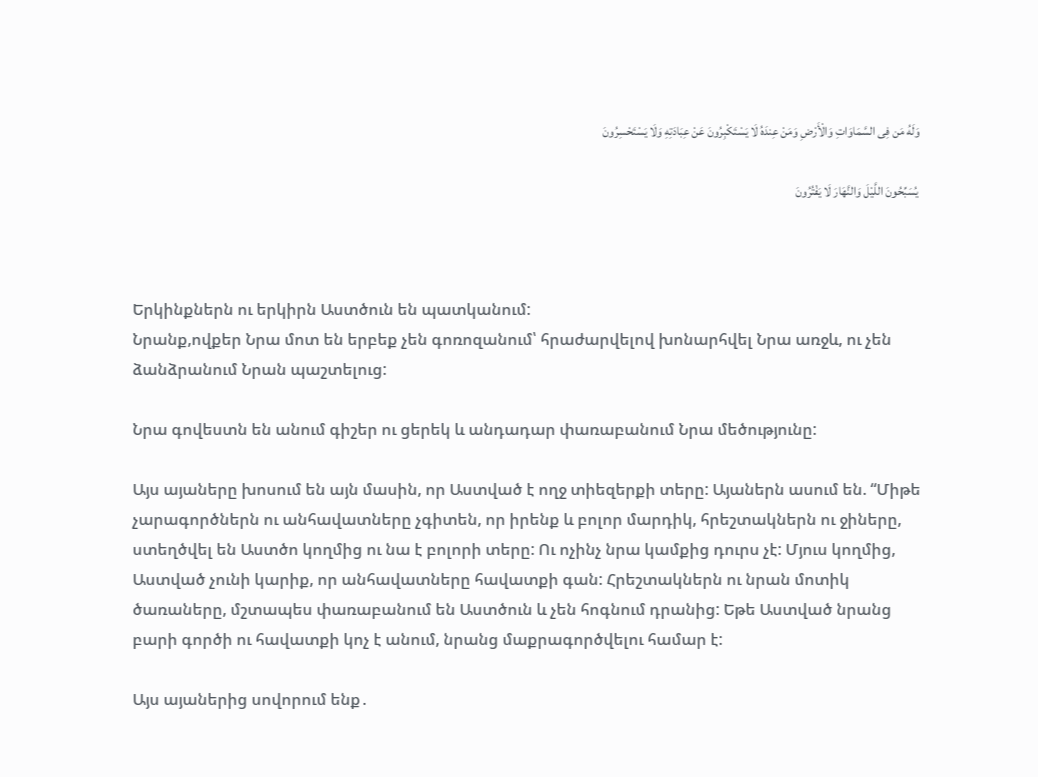وَلَهُ مَن فِی السَّمَاوَاتِ وَالْأَرْضِ وَمَنْ عِندَهُ لَا یَسْتَکْبِرُونَ عَنْ عِبَادَتِهِ وَلَا یَسْتَحْسِرُونَ

 یُسَبِّحُونَ اللَّیْلَ وَالنَّهَارَ لَا یَفْتُرُونَ



Երկինքներն ու երկիրն Աստծուն են պատկանում:
Նրանք,ովքեր Նրա մոտ են երբեք չեն գոռոզանում՝ հրաժարվելով խոնարհվել Նրա առջև, ու չեն ձանձրանում Նրան պաշտելուց:

Նրա գովեստն են անում գիշեր ու ցերեկ և անդադար փառաբանում Նրա մեծությունը:

Այս այաները խոսում են այն մասին, որ Աստված է ողջ տիեզերքի տերը: Այաներն ասում են. “Միթե չարագործներն ու անհավատները չգիտեն, որ իրենք և բոլոր մարդիկ, հրեշտակներն ու ջիները, ստեղծվել են Աստծո կողմից ու նա է բոլորի տերը: Ու ոչինչ նրա կամքից դուրս չէ: Մյուս կողմից, Աստված չունի կարիք, որ անհավատները հավատքի գան: Հրեշտակներն ու նրան մոտիկ ծառաները, մշտապես փառաբանում են Աստծուն և չեն հոգնում դրանից: Եթե Աստված նրանց բարի գործի ու հավատքի կոչ է անում, նրանց մաքրագործվելու համար է:

Այս այաներից սովորում ենք․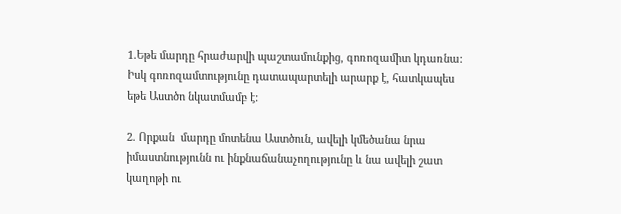1.Եթե մարդը հրաժարվի պաշտամունքից, գոռոզամիտ կդառնա: Իսկ գոռոզամտությունը դատապարտելի արարք է, հատկապես եթե Աստծո նկատմամբ է:

2. Որքան  մարդը մոտենա Աստծուն, ավելի կմեծանա նրա իմաստնությունն ու ինքնաճանաչողությունը և նա ավելի շատ կաղոթի ու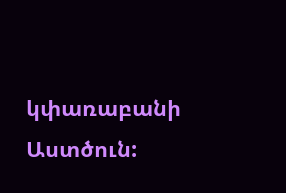կփառաբանի Աստծուն: